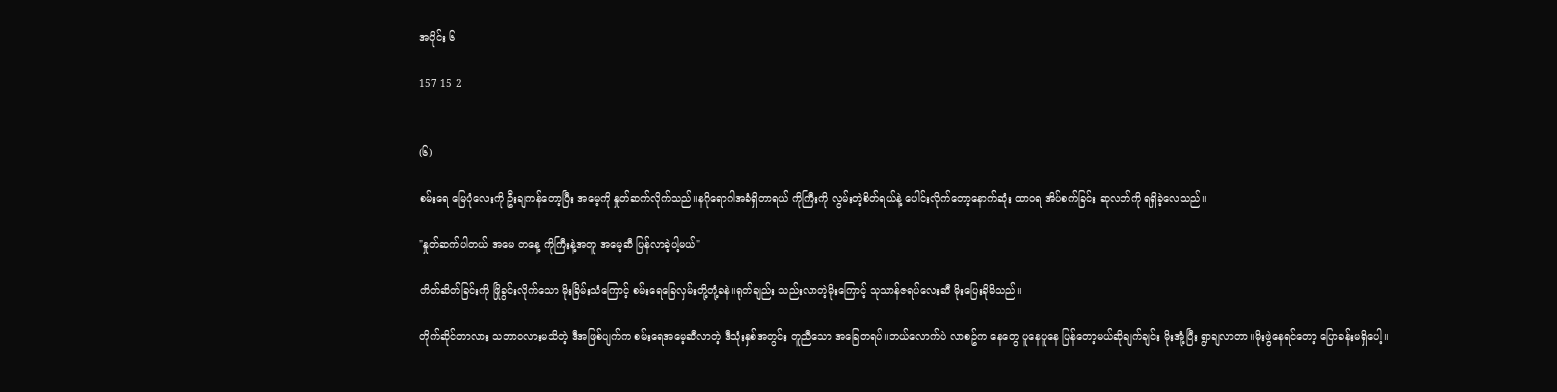အပိုင်း ၆

157 15 2


(၆)

စမ်းရေ မြေပုံလေးကို ဦးချကန်တော့ပြီး အမေ့ကို နှုတ်ဆက်လိုက်သည်။နဂိုရောဂါအခံရှိတာရယ် ကိုကြီးကို လွမ်းတဲ့စိတ်ရယ်နဲ့ ပေါင်းလိုက်တော့နောက်ဆုံး ထာဝရ အိပ်စက်ခြင်း ဆုလဘ်ကို ရရှိခဲ့လေသည်။

"နှုတ်ဆက်ပါတယ် အမေ တနေ့ ကိုကြီးနဲ့အတူ အမေ့ဆီ ပြန်လာခဲ့ပါ့မယ်"

တိတ်ဆိတ်ခြင်းကို ဖြိုခွင်းလိုက်သော မိုးခြိမ်းသံကြောင့် စမ်းရေခြေလှမ်းတို့တုံ့ခနဲ။ရုတ်ချည်း သည်းလာတဲ့မိုးကြောင့် သုသာန်ဇရပ်လေးဆီ မိုးပြေးခိုမိသည်။

တိုက်ဆိုင်တာလား သဘာဝလားမသိတဲ့ ဒီအဖြစ်ပျက်က စမ်းရေအမေ့ဆီလာတဲ့ ဒီသုံးနှစ်အတွင်း တူညီသော အခြေတရပ်။ဘယ်လောက်ပဲ လာစဥ်က နေတွေ ပူနေပူနေ ပြန်တော့မယ်ဆိုချက်ချင်း မိုးအုံ့ပြီး ရွာချလာတာ။မိုးဖွဲနေရင်တော့ ပြောခန်းမရှိပေါ့။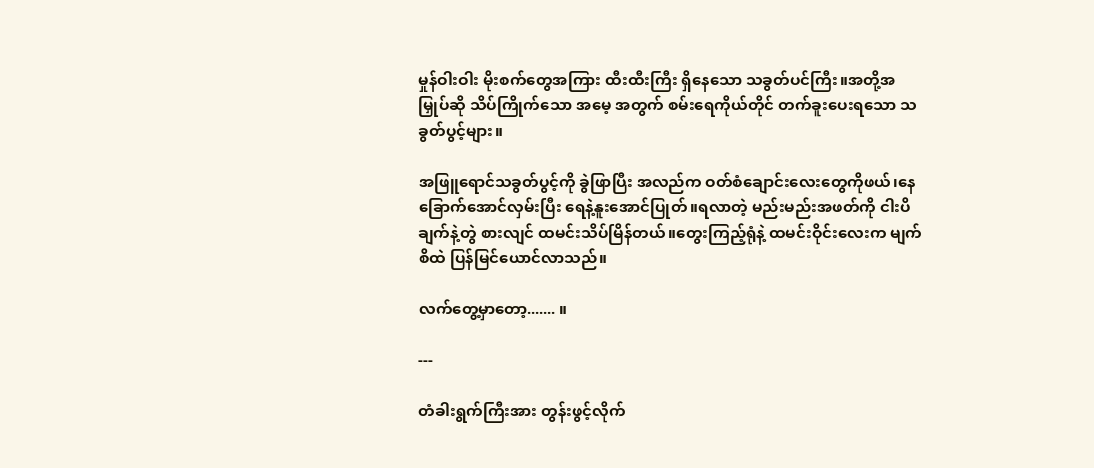မှုန်ဝါးဝါး မိုးစက်တွေအကြား ထီးထီးကြီး ရှိနေသော သခွတ်ပင်ကြီး။အတို့အမြှုပ်ဆို သိပ်ကြိုက်သော အမေ့ အတွက် စမ်းရေကိုယ်တိုင် တက်ခူးပေးရသော သခွတ်ပွင့်များ။

အဖြူရောင်သခွတ်ပွင့်ကို ခွဲဖြာပြီး အလည်က ဝတ်စံချောင်းလေးတွေကိုဖယ်၊နေခြောက်အောင်လှမ်းပြီး ရေနဲ့နူးအောင်ပြုတ်။ရလာတဲ့ မည်းမည်းအဖတ်ကို ငါးပိချက်နဲ့တွဲ စားလျင် ထမင်းသိပ်မြိန်တယ်။တွေးကြည့်ရုံနဲ့ ထမင်းဝိုင်းလေးက မျက်စိထဲ ပြန်မြင်ယောင်လာသည်။

လက်တွေ့မှာတော့....... ။

---

တံခါးရွက်ကြီးအား တွန်းဖွင့်လိုက်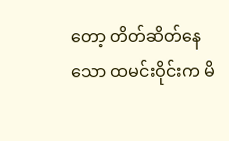တော့ တိတ်ဆိတ်နေသော ထမင်းဝိုင်းက မိ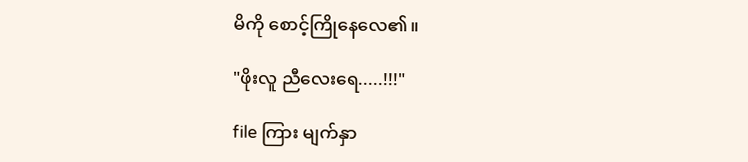မိကို စောင့်ကြိုနေလေ၏။

"ဖိုးလူ ညီလေးရေ.....!!!"

file ကြား မျက်နှာ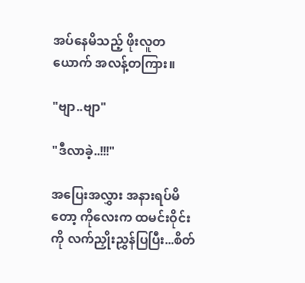အပ်နေမိသည့် ဖိုးလူတယောက် အလန့်တကြား။

"ဗျာ..ဗျာ"

"ဒီလာခဲ့..!!!"

အပြေးအလွှား အနားရပ်မိတော့ ကိုလေးက ထမင်းဝိုင်းကို လက်ညှိုးညွှန်ပြပြီး...စိတ်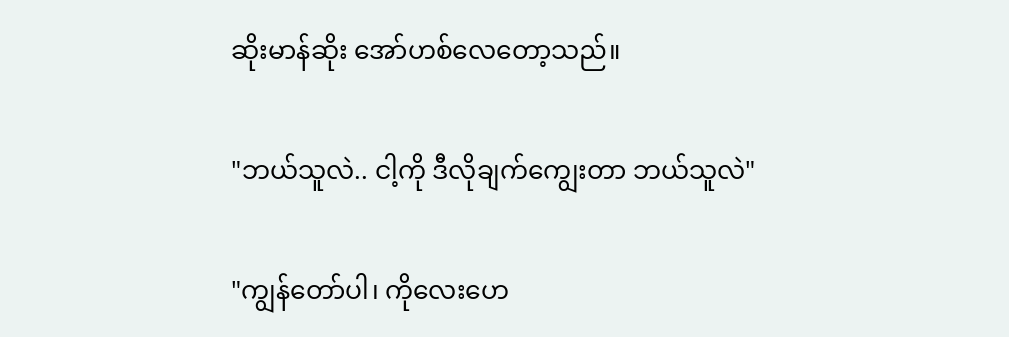ဆိုးမာန်ဆိုး အော်ဟစ်လေတော့သည်။

"ဘယ်သူလဲ.. ငါ့ကို ဒီလိုချက်ကျွေးတာ ဘယ်သူလဲ"

"ကျွန်တော်ပါ၊ ကိုလေးဟေ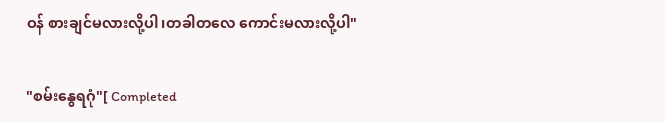ဝန် စားချင်မလားလို့ပါ၊တခါတလေ ကောင်းမလားလို့ပါ"

"စမ်းနွေရဂုံ"[ Completed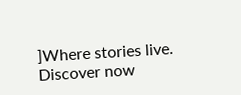]Where stories live. Discover now